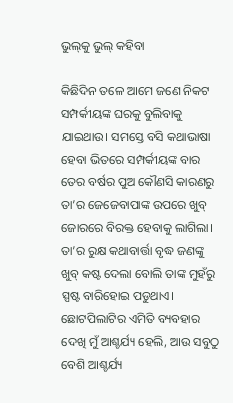ଭୁଲ୍‌କୁ ଭୁଲ୍‌ କହିବା

କିଛିଦିନ ତଳେ ଆମେ ଜଣେ ନିକଟ ସମ୍ପର୍କୀୟଙ୍କ ଘରକୁ ବୁଲିବାକୁ ଯାଇଥାଉ। ସମସ୍ତେ ବସି କଥାଭାଷା ହେବା ଭିତରେ ସମ୍ପର୍କୀୟଙ୍କ ବାର ତେର ବର୍ଷର ପୁଅ କୌଣସି କାରଣରୁ ତା’ର ଜେଜେବାପାଙ୍କ ଉପରେ ଖୁବ୍‌ ଜୋରରେ ବିରକ୍ତ ହେବାକୁ ଲାଗିଲା। ତା’ର ରୁକ୍ଷ କଥାବାର୍ତ୍ତା ବୃଦ୍ଧ ଜଣଙ୍କୁ ଖୁବ୍‌ କଷ୍ଟ ଦେଲା ବୋଲି ତାଙ୍କ ମୁହଁରୁ ସ୍ପଷ୍ଟ ବାରିହୋଇ ପଡୁଥାଏ। ଛୋଟପିଲାଟିର ଏମିତି ବ୍ୟବହାର ଦେଖି ମୁଁ ଆଶ୍ଚର୍ଯ୍ୟ ହେଲି, ଆଉ ସବୁଠୁ ବେଶି ଆଶ୍ଚର୍ଯ୍ୟ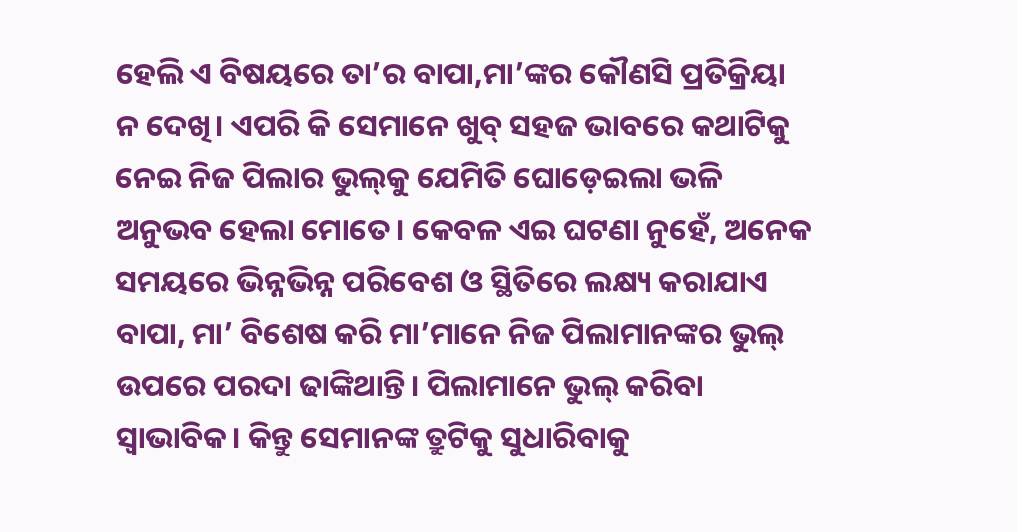ହେଲି ଏ ବିଷୟରେ ତା’ର ବାପା,ମା’ଙ୍କର କୌଣସି ପ୍ରତିକ୍ରିୟା ନ ଦେଖି। ଏପରି କି ସେମାନେ ଖୁବ୍‌ ସହଜ ଭାବରେ କଥାଟିକୁ ନେଇ ନିଜ ପିଲାର ଭୁଲ୍‌କୁ ଯେମିତି ଘୋଡ଼େଇଲା ଭଳି ଅନୁଭବ ହେଲା ମୋତେ। କେବଳ ଏଇ ଘଟଣା ନୁହେଁ, ଅନେକ ସମୟରେ ଭିନ୍ନଭିନ୍ନ ପରିବେଶ ଓ ସ୍ଥିତିରେ ଲକ୍ଷ୍ୟ କରାଯାଏ ବାପା, ମା’ ବିଶେଷ କରି ମା’ମାନେ ନିଜ ପିଲାମାନଙ୍କର ଭୁଲ୍‌ ଉପରେ ପରଦା ଢାଙ୍କିଥାନ୍ତି। ପିଲାମାନେ ଭୁଲ୍‌ କରିବା ସ୍ବାଭାବିକ। କିନ୍ତୁ ସେମାନଙ୍କ ତ୍ରୁଟିକୁ ସୁଧାରିବାକୁ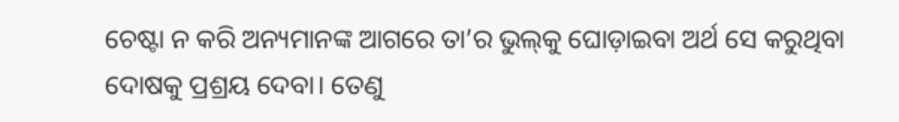ଚେଷ୍ଟା ନ କରି ଅନ୍ୟମାନଙ୍କ ଆଗରେ ତା’ର ଭୁଲ୍‌କୁ ଘୋଡ଼ାଇବା ଅର୍ଥ ସେ କରୁଥିବା ଦୋଷକୁ ପ୍ରଶ୍ରୟ ଦେବା। ତେଣୁ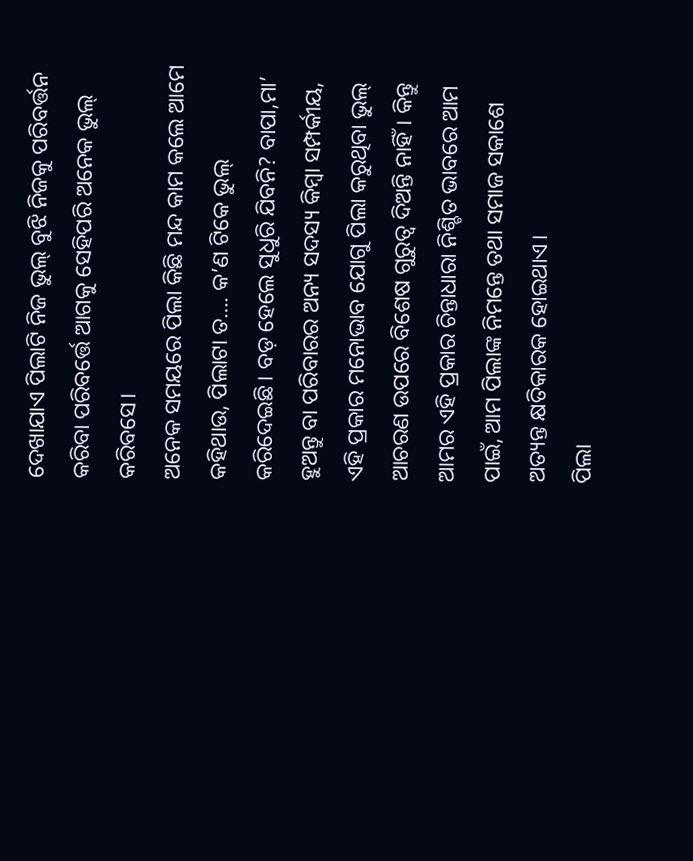ଦେଖାଯାଏ ପିଲାଟି ନିଜ ଭୁଲ୍‌ ବୁଝି ନିଜକୁ ପରିବର୍ତ୍ତନ କରିବା ପରିବର୍ତ୍ତେ ଆଗକୁ ସେହିପରି ଅନେକ ଭୁଲ୍‌ କରିବସେ।
ଅନେକ ସମୟରେ ପିଲା କିଛି ମନ୍ଦ କାମ କଲେ ଆମେ କହିଥାଉ, ପିଲାଟା ତ…. କ’ଣ ଟିକେ ଭୁଲ୍‌ କରିଦେଇଛି। ବଡ଼ ହେଲେ ସୁଧୁରି ଯିବନି? ବାପା,ମା’ ହୁଅନ୍ତୁ ବା ପରିବାରର ଅନ୍ୟ ସଦସ୍ୟ କିମ୍ବା ସମ୍ପର୍କୀୟ, ଏହି ପ୍ରକାର ମନୋଭାବ ଯୋଗୁ ପିଲା କରୁଥିବା ଭୁଲ୍‌ ଆଚରଣ ଉପରେ ବିଶେଷ ଗୁରୁତ୍ୱ ଦିଅନ୍ତି ନାହିଁ। କିନ୍ତୁ ଆମର ଏହି ପ୍ରକାର ଚିନ୍ତାଧାରା ନିଶ୍ଚିତ ଭାବରେ ଆମ ପାଇଁ, ଆମ ପିଲାଙ୍କ ନିମନ୍ତେ ତଥା ସମାଜ ସକାଶେ ଅତ୍ୟନ୍ତ କ୍ଷତିକାରକ ହୋଇଥାଏ।
ପିଲା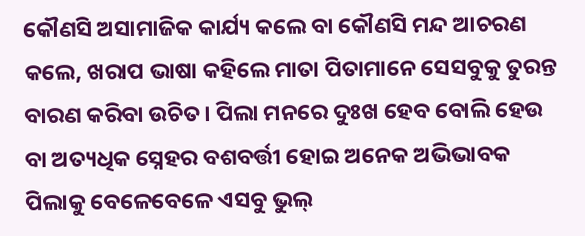କୌଣସି ଅସାମାଜିକ କାର୍ଯ୍ୟ କଲେ ବା କୌଣସି ମନ୍ଦ ଆଚରଣ କଲେ, ଖରାପ ଭାଷା କହିଲେ ମାତା ପିତାମାନେ ସେସବୁକୁ ତୁରନ୍ତ ବାରଣ କରିବା ଉଚିତ। ପିଲା ମନରେ ଦୁଃଖ ହେବ ବୋଲି ହେଉ ବା ଅତ୍ୟଧିକ ସ୍ନେହର ବଶବର୍ତ୍ତୀ ହୋଇ ଅନେକ ଅଭିଭାବକ ପିଲାକୁ ବେଳେବେଳେ ଏସବୁ ଭୁଲ୍‌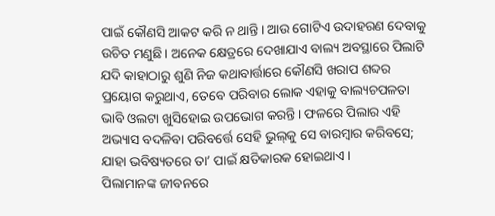ପାଇଁ କୌଣସି ଆକଟ କରି ନ ଥାନ୍ତି। ଆଉ ଗୋଟିଏ ଉଦାହରଣ ଦେବାକୁ ଉଚିତ ମଣୁଛି। ଅନେକ କ୍ଷେତ୍ରରେ ଦେଖାଯାଏ ବାଲ୍ୟ ଅବସ୍ଥାରେ ପିଲାଟି ଯଦି କାହାଠାରୁ ଶୁଣି ନିଜ କଥାବାର୍ତ୍ତାରେ କୌଣସି ଖରାପ ଶବ୍ଦର ପ୍ରୟୋଗ କରୁଥାଏ, ତେବେ ପରିବାର ଲୋକ ଏହାକୁ ବାଲ୍ୟଚପଳତା ଭାବି ଓଲଟା ଖୁସିହୋଇ ଉପଭୋଗ କରନ୍ତି। ଫଳରେ ପିଲାର ଏହି ଅଭ୍ୟାସ ବଦଳିବା ପରିବର୍ତ୍ତେ ସେହି ଭୁଲ୍‌କୁ ସେ ବାରମ୍ବାର କରିବସେ; ଯାହା ଭବିଷ୍ୟତରେ ତା’ ପାଇଁ କ୍ଷତିକାରକ ହୋଇଥାଏ।
ପିଲାମାନଙ୍କ ଜୀବନରେ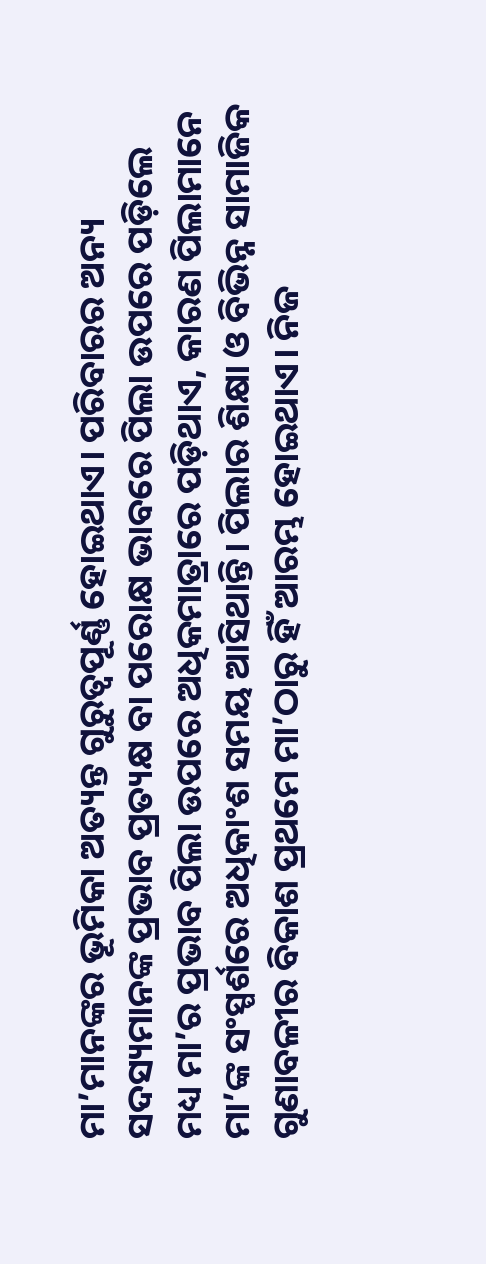ମା’ମାନଙ୍କର ଭୂମିକା ଅତ୍ୟନ୍ତ ଗୁରୁତ୍ୱପୂର୍ଣ୍ଣ ହୋଇଥାଏ। ପରିବାରର ଅନ୍ୟ ସଦସ୍ୟମାନଙ୍କ ପ୍ରଭାବ ପ୍ରତ୍ୟକ୍ଷ ବା ପରୋକ୍ଷ ଭାବରେ ପିଲା ଉପରେ ପଡ଼ିଲେ ମଧ୍ୟ ମା’ର ପ୍ରଭାବ ପିଲା ଉପରେ ଅଧିକମାତ୍ରାରେ ପଡ଼ିଥାଏ, କାରଣ ପିଲାମାନେ ମା’ଙ୍କ ସଂସ୍ପର୍ଶରେ ଅଧିକାଂଶ ସମୟ ଆସିଥାନ୍ତି। ପିଲାର ଶିକ୍ଷା ଓ ବିଭିନ୍ନ ସାମାଜିକ ଗୁଣାବଳୀର ବିକାଶ ପ୍ରଥମେ ମା’ଠାରୁ ହିଁ ଆରମ୍ଭ ହୋଇଥାଏ। ନିଜ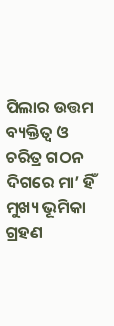ପିଲାର ଉତ୍ତମ ବ୍ୟକ୍ତିତ୍ୱ ଓ ଚରିତ୍ର ଗଠନ ଦିଗରେ ମା’ ହିଁ ମୁଖ୍ୟ ଭୂମିକା ଗ୍ରହଣ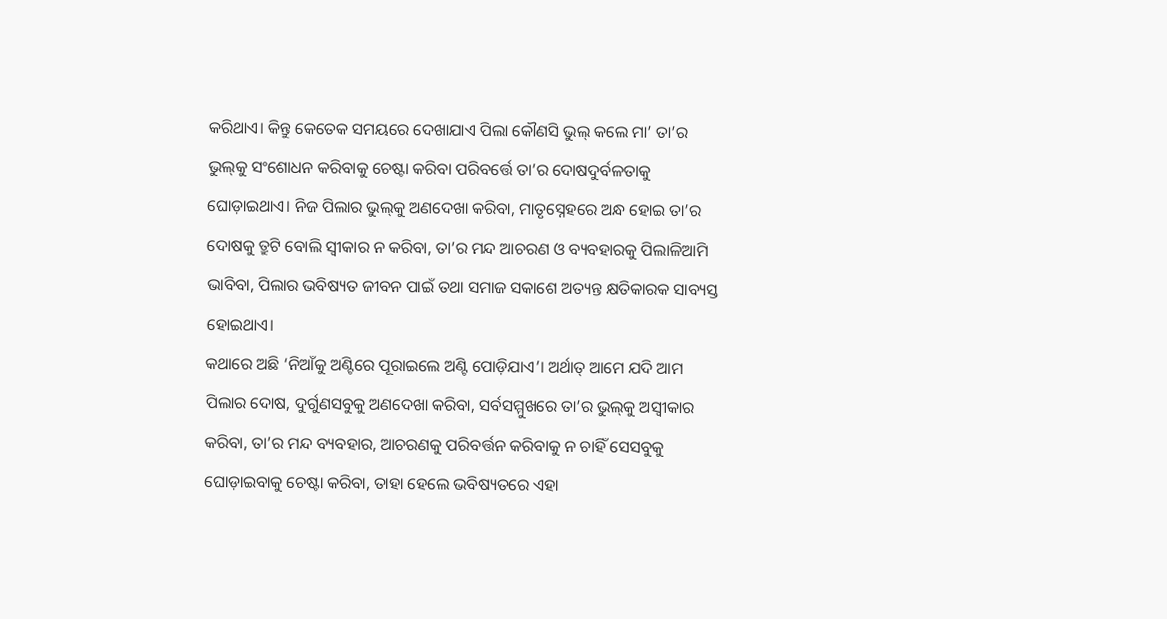କରିଥାଏ। କିନ୍ତୁ କେତେକ ସମୟରେ ଦେଖାଯାଏ ପିଲା କୌଣସି ଭୁଲ୍‌ କଲେ ମା’ ତା’ର ଭୁଲ୍‌କୁ ସଂଶୋଧନ କରିବାକୁ ଚେଷ୍ଟା କରିବା ପରିବର୍ତ୍ତେ ତା’ର ଦୋଷଦୁର୍ବଳତାକୁ ଘୋଡ଼ାଇଥାଏ। ନିଜ ପିଲାର ଭୁଲ୍‌କୁ ଅଣଦେଖା କରିବା, ମାତୃସ୍ନେହରେ ଅନ୍ଧ ହୋଇ ତା’ର ଦୋଷକୁ ତ୍ରୁଟି ବୋଲି ସ୍ବୀକାର ନ କରିବା, ତା’ର ମନ୍ଦ ଆଚରଣ ଓ ବ୍ୟବହାରକୁ ପିଲାଳିଆମି ଭାବିବା, ପିଲାର ଭବିଷ୍ୟତ ଜୀବନ ପାଇଁ ତଥା ସମାଜ ସକାଶେ ଅତ୍ୟନ୍ତ କ୍ଷତିକାରକ ସାବ୍ୟସ୍ତ ହୋଇଥାଏ।
କଥାରେ ଅଛି ‘ନିଆଁକୁ ଅଣ୍ଟିରେ ପୂରାଇଲେ ଅଣ୍ଟି ପୋଡ଼ିଯାଏ’। ଅର୍ଥାତ୍‌ ଆମେ ଯଦି ଆମ ପିଲାର ଦୋଷ, ଦୁର୍ଗୁଣସବୁକୁ ଅଣଦେଖା କରିବା, ସର୍ବସମ୍ମୁଖରେ ତା’ର ଭୁଲ୍‌କୁ ଅସ୍ବୀକାର କରିବା, ତା’ର ମନ୍ଦ ବ୍ୟବହାର, ଆଚରଣକୁ ପରିବର୍ତ୍ତନ କରିବାକୁ ନ ଚାହିଁ ସେସବୁକୁ ଘୋଡ଼ାଇବାକୁ ଚେଷ୍ଟା କରିବା, ତାହା ହେଲେ ଭବିଷ୍ୟତରେ ଏହା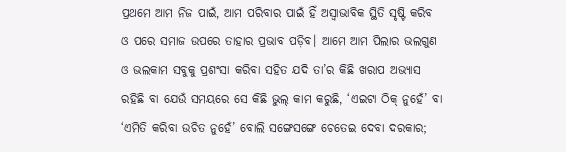ପ୍ରଥମେ ଆମ ନିଜ ପାଇଁ, ଆମ ପରିବାର ପାଇଁ ହିଁ ଅସ୍ବାଭାବିକ ସ୍ଥିତି ସୃଷ୍ଟି କରିବ ଓ ପରେ ସମାଜ ଉପରେ ତାହାର ପ୍ରଭାବ ପଡ଼ିବ। ଆମେ ଆମ ପିଲାର ଭଲଗୁଣ ଓ ଭଲକାମ ସବୁକୁ ପ୍ରଶଂସା କରିବା ସହିତ ଯଦି ତା’ର କିଛି ଖରାପ ଅଭ୍ୟାସ ରହିଛି ବା ଯେଉଁ ସମୟରେ ସେ କିଛି ଭୁଲ୍‌ କାମ କରୁଛି, ‘ଏଇଟା ଠିକ୍‌ ନୁହେଁ’ ବା ‘ଏମିତି କରିବା ଉଚିତ ନୁହେଁ’ ବୋଲି ସଙ୍ଗେସଙ୍ଗେ ଚେତେଇ ଦେବା ଦରକାର;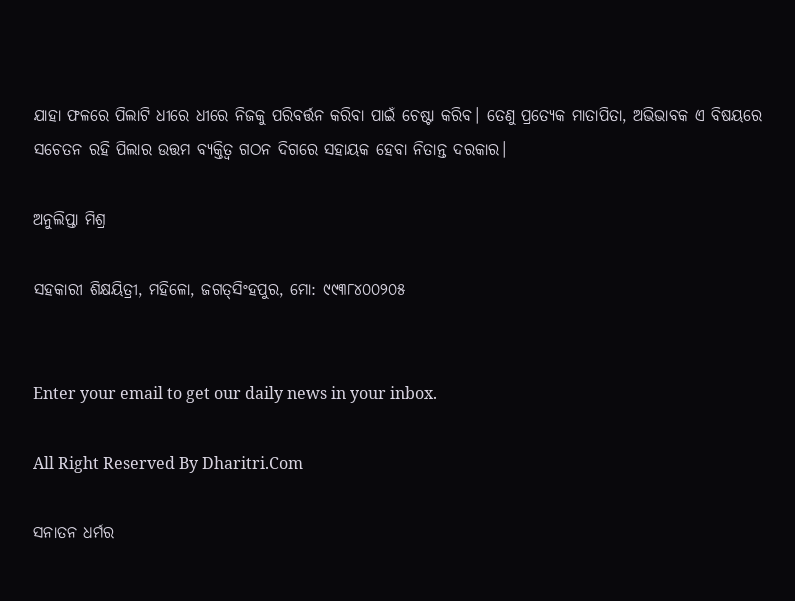ଯାହା ଫଳରେ ପିଲାଟି ଧୀରେ ଧୀରେ ନିଜକୁ ପରିବର୍ତ୍ତନ କରିବା ପାଇଁ ଚେଷ୍ଟା କରିବ। ତେଣୁ ପ୍ରତ୍ୟେକ ମାତାପିତା, ଅଭିଭାବକ ଏ ବିଷୟରେ ସଚେତନ ରହି ପିଲାର ଉତ୍ତମ ବ୍ୟକ୍ତିତ୍ୱ ଗଠନ ଦିଗରେ ସହାୟକ ହେବା ନିତାନ୍ତ ଦରକାର।

ଅନୁଲିପ୍ତା ମିଶ୍ର

ସହକାରୀ ଶିକ୍ଷୟିତ୍ରୀ, ମହିଳୋ, ଜଗତ୍‌ସିଂହପୁର, ମୋ: ୯୯୩୮୪୦୦୨୦୫


Enter your email to get our daily news in your inbox.

All Right Reserved By Dharitri.Com

ସନାତନ ଧର୍ମର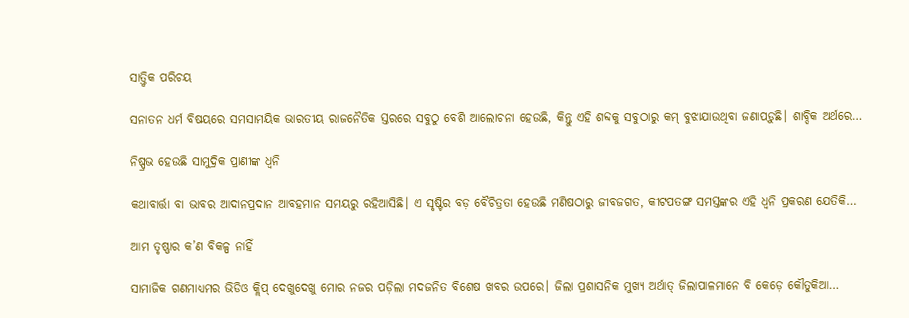ସାତ୍ତ୍ୱିକ ପରିଚୟ

ସନାତନ ଧର୍ମ ବିଷୟରେ ସମସାମୟିକ ଭାରତୀୟ ରାଜନୈତିକ ସ୍ତରରେ ସବୁଠୁ ବେଶି ଆଲୋଚନା ହେଉଛି, କିନ୍ତୁ ଏହି ଶବ୍ଦକୁ ସବୁଠାରୁ କମ୍‌ ବୁଝାଯାଉଥିବା ଜଣାପଡ଼ୁଛି। ଶାବ୍ଦିକ ଅର୍ଥରେ…

ନିଷ୍ପ୍ରଭ ହେଉଛି ସାମୁଦ୍ରିକ ପ୍ରାଣୀଙ୍କ ଧ୍ୱନି

କଥାବାର୍ତ୍ତା ବା ଭାବର ଆଦାନପ୍ରଦାନ ଆବହମାନ ସମୟରୁ ରହିଆସିଛି। ଏ ସୃଷ୍ଟିର ବଡ଼ ବୈଚିତ୍ରତା ହେଉଛି ମଣିଷଠାରୁ ଜୀବଜଗତ, କୀଟପତଙ୍ଗ ସମସ୍ତଙ୍କର ଏହି ଧ୍ୱନି ପ୍ରକରଣ ଯେତିକି…

ଆମ ତୃଷ୍ଣାର କ’ଣ ବିକଳ୍ପ ନାହିଁ

ସାମାଜିକ ଗଣମାଧ୍ୟମର ଭିଡିଓ କ୍ଲିପ୍‌ ଦେଖୁଦେଖୁ ମୋର ନଜର ପଡ଼ିଲା ମଦଜନିତ ବିଶେଷ ଖବର ଉପରେ। ଜିଲା ପ୍ରଶାସନିକ ମୁଖ୍ୟ ଅର୍ଥାତ୍‌ ଜିଲାପାଳମାନେ ବି କେଡ଼େ କୌତୁକିଆ…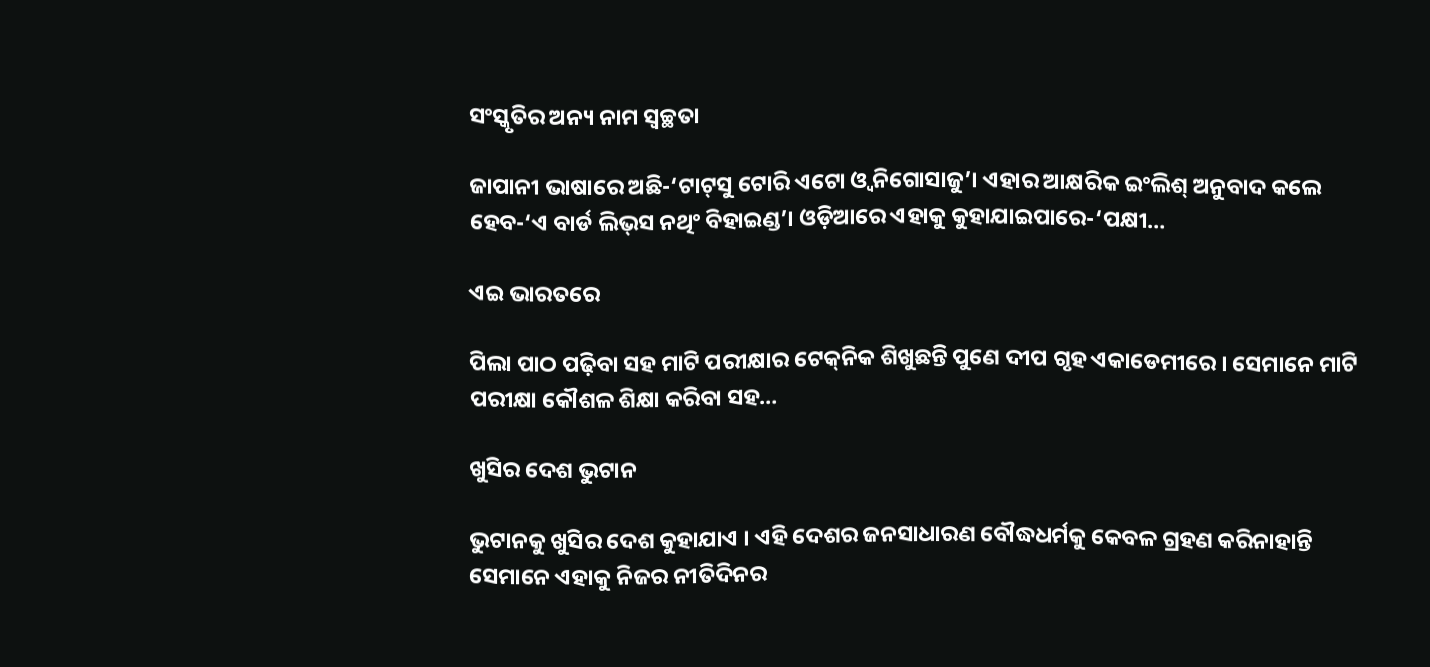ସଂସ୍କୃତିର ଅନ୍ୟ ନାମ ସ୍ବଚ୍ଛତା

ଜାପାନୀ ଭାଷାରେ ଅଛି-‘ଟାଟ୍‌ସୁ ଟୋରି ଏଟୋ ଓ୍ବ ନିଗୋସାଜୁ’। ଏହାର ଆକ୍ଷରିକ ଇଂଲିଶ୍‌ ଅନୁବାଦ କଲେ ହେବ-‘ଏ ବାର୍ଡ ଲିଭ୍‌ସ ନଥିଂ ବିହାଇଣ୍ଡ’। ଓଡ଼ିଆରେ ଏହାକୁ କୁହାଯାଇପାରେ-‘ପକ୍ଷୀ…

ଏଇ ଭାରତରେ

ପିଲା ପାଠ ପଢ଼ିବା ସହ ମାଟି ପରୀକ୍ଷାର ଟେକ୍‌ନିକ ଶିଖୁଛନ୍ତି ପୁଣେ ଦୀପ ଗୃହ ଏକାଡେମୀରେ । ସେମାନେ ମାଟି ପରୀକ୍ଷା କୌଶଳ ଶିକ୍ଷା କରିବା ସହ…

ଖୁସିର ଦେଶ ଭୁଟାନ

ଭୁଟାନକୁ ଖୁସିର ଦେଶ କୁହାଯାଏ । ଏହି ଦେଶର ଜନସାଧାରଣ ବୌଦ୍ଧଧର୍ମକୁ କେବଳ ଗ୍ରହଣ କରିନାହାନ୍ତି ସେମାନେ ଏହାକୁ ନିଜର ନୀତିଦିନର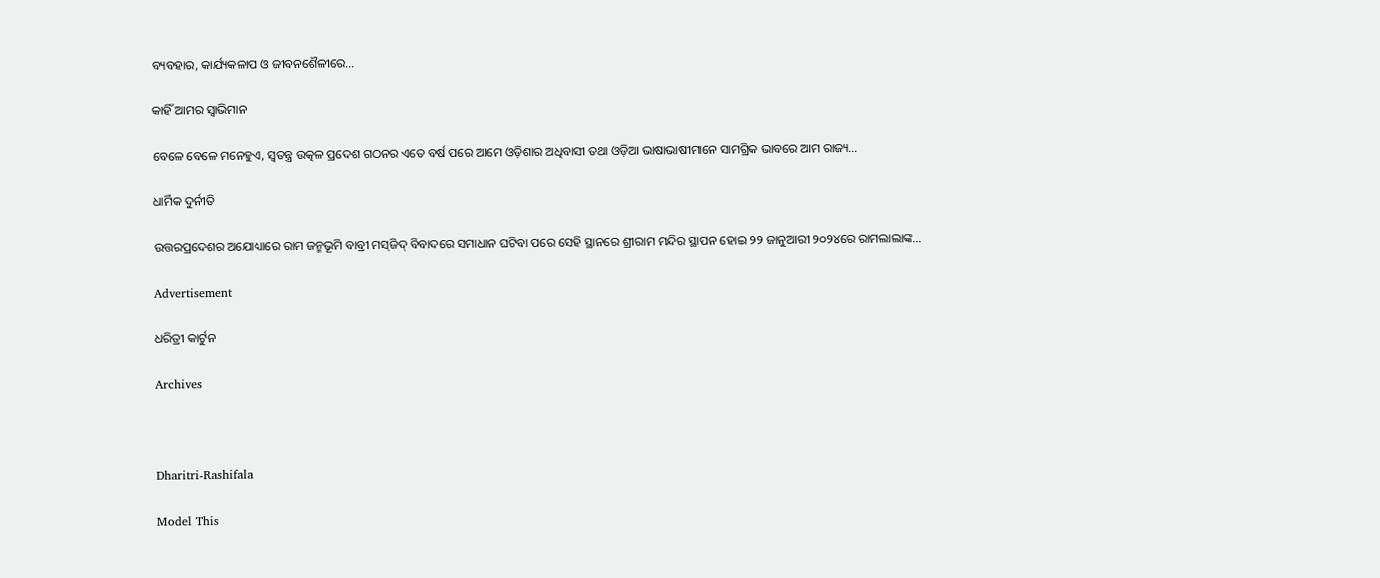ବ୍ୟବହାର, କାର୍ଯ୍ୟକଳାପ ଓ ଜୀବନଶୈଳୀରେ…

କାହିଁ ଆମର ସ୍ବାଭିମାନ

ବେଳେ ବେଳେ ମନେହୁଏ, ସ୍ବତନ୍ତ୍ର ଉତ୍କଳ ପ୍ରଦେଶ ଗଠନର ଏତେ ବର୍ଷ ପରେ ଆମେ ଓଡ଼ିଶାର ଅଧିବାସୀ ତଥା ଓଡ଼ିଆ ଭାଷାଭାଷୀମାନେ ସାମଗ୍ରିକ ଭାବରେ ଆମ ରାଜ୍ୟ…

ଧାର୍ମିକ ଦୁର୍ନୀତି

ଉତ୍ତରପ୍ରଦେଶର ଅଯୋଧ୍ୟାରେ ରାମ ଜନ୍ମଭୂମି ବାବ୍ରୀ ମସ୍‌ଜିଦ୍‌ ବିବାଦରେ ସମାଧାନ ଘଟିବା ପରେ ସେହି ସ୍ଥାନରେ ଶ୍ରୀରାମ ମନ୍ଦିର ସ୍ଥାପନ ହୋଇ ୨୨ ଜାନୁଆରୀ ୨୦୨୪ରେ ରାମଲାଲାଙ୍କ…

Advertisement

ଧରିତ୍ରୀ କାର୍ଟୁନ

Archives



Dharitri-Rashifala

Model This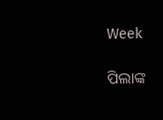Week

ପିଲାଙ୍କ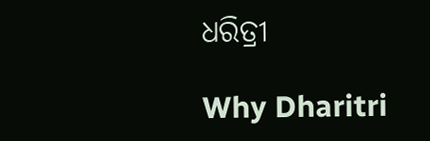ଧରିତ୍ରୀ

Why Dharitri